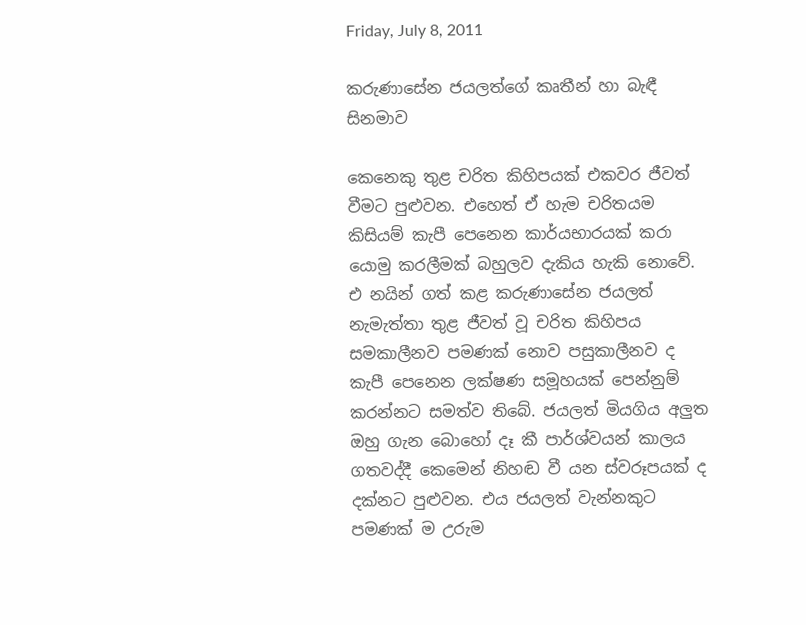Friday, July 8, 2011

කරුණාසේන ජයලත්ගේ කෘතීන් හා බැඳී සිනමාව

කෙනෙකු තුළ චරිත කිහිපයක් එකවර ජීවත් වීමට පුළුවන. එහෙත් ඒ හැම චරිතයම කිසියම් කැපී පෙනෙන කාර්යභාරයක් කරා යොමු කරලීමක් බහුලව දැකිය හැකි නොවේ. එ නයින් ගත් කළ කරුණාසේන ජයලත් නැමැත්තා තුළ ජීවත් වූ චරිත කිහිපය සමකාලීනව පමණක් නොව පසුකාලීනව ද කැපී පෙනෙන ලක්ෂණ සමූහයක් පෙන්නුම් කරන්නට සමත්ව තිබේ. ජයලත් මියගිය අලුත ඔහු ගැන බොහෝ දෑ කී පාර්ශ්වයන් කාලය ගතවද්දී කෙමෙන් නිහඬ වී යන ස්වරූපයක් ද දක්නට පුළුවන. එය ජයලත් වැන්නකුට පමණක් ම උරුම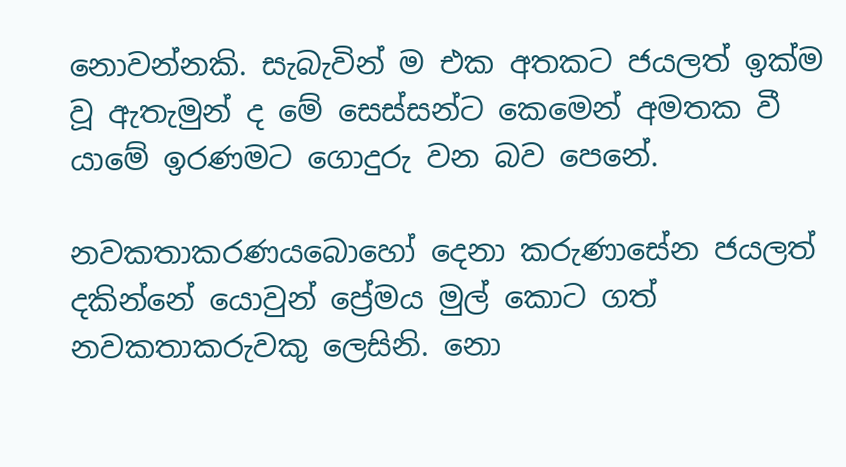නොවන්නකි. සැබැවින් ම එක අතකට ජයලත් ඉක්ම වූ ඇතැමුන් ද මේ සෙස්සන්ට කෙමෙන් අමතක වී යාමේ ඉරණමට ගොදුරු වන බව පෙනේ.

නවකතාකරණයබොහෝ දෙනා කරුණාසේන ජයලත් දකින්නේ යොවුන් ප්‍රේමය මුල් කොට ගත් නවකතාකරුවකු ලෙසිනි. නො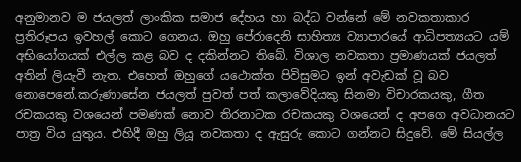අනුමානව ම ජයලත් ලාංකික සමාජ දේහය හා බද්ධ වන්නේ මේ නවකතාකාර ප්‍රතිරූපය ඉවහල් කොට ගෙනය. ඔහු පේරාදෙනි සාහිත්‍ය ව්‍යාපාරයේ ආධිපත්‍යයට යම් අභියෝගයක් එල්ල කළ බව ද දකින්නට තිබේ. විශාල නවකතා ප්‍රමාණයක් ජයලත් අතින් ලියැවී නැත. එහෙත් ඔහුගේ යථොක්ත පිවිසුමට ඉන් අවැඩක් වූ බව නොපෙනේ.කරුණාසේන ජයලත් පුවත් පත් කලාවේදියකු සිනමා විචාරකයකු, ගීත රචකයකු වශයෙන් පමණක් නොව තිරනාටක රචකයකු වශයෙන් ද අපගෙ අවධානයට පාත්‍ර විය යුතුය. එහිදී ඔහු ලියූ නවකතා ද ඇසුරු කොට ගන්නට සිදුවේ. මේ සියල්ල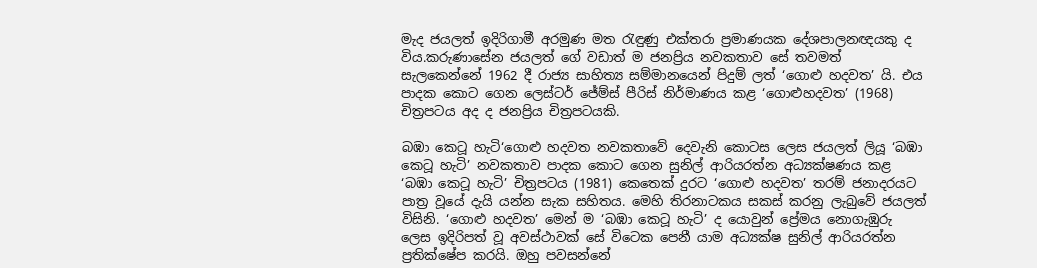මැද ජයලත් ඉදිරිගාමී අරමුණ මත රැඳුණු එක්තරා ප්‍රමාණයක දේශපාලනඥයකු ද විය.කරුණාසේන ජයලත් ගේ වඩාත් ම ජනප්‍රිය නවකතාව සේ තවමත් සැලකෙන්නේ 1962 දී රාජ්‍ය සාහිත්‍ය සම්මානයෙන් පිදුම් ලත් ‘ගොළු හදවත’ යි. එය පාදක කොට ගෙන ලෙස්ටර් ජේම්ස් පීරිස් නිර්මාණය කළ ‘ගොළුහදවත’ (1968) චිත්‍රපටය අද ද ජනප්‍රිය චිත්‍රපටයකි.

බඹා කෙටූ හැටි‘ගොළු හදවත නවකතාවේ දෙවැනි කොටස ලෙස ජයලත් ලියූ ‘බඹා කෙටූ හැටි’ නවකතාව පාදක කොට ගෙන සුනිල් ආරියරත්න අධ්‍යක්ෂණය කළ ‘බඹා කෙටූ හැටි’ චිත්‍රපටය (1981) කෙතෙක් දුරට ‘ගොළු හදවත’ තරම් ජනාදරයට පාත්‍ර වූයේ දැයි යන්න සැක සහිතය. මෙහි තිරනාටකය සකස් කරනු ලැබුවේ ජයලත් විසිනි. ‘ගොළු හදවත’ මෙන් ම ‘බඹා කෙටූ හැටි’ ද යොවුන් ප්‍රේමය නොගැඹුරු ලෙස ඉදිරිපත් වූ අවස්ථාවක් සේ විටෙක පෙනී යාම අධ්‍යක්ෂ සුනිල් ආරියරත්න ප්‍රතික්ෂේප කරයි. ඔහු පවසන්නේ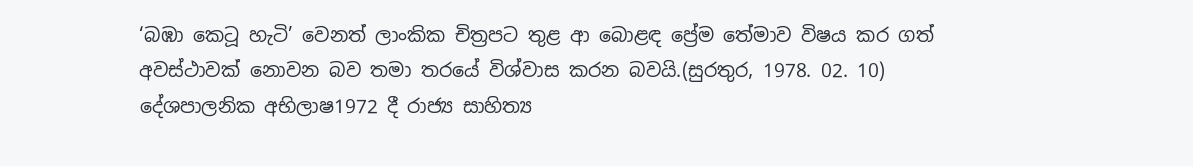‘බඹා කෙටූ හැටි’ වෙනත් ලාංකික චිත්‍රපට තුළ ආ බොළඳ ප්‍රේම තේමාව විෂය කර ගත් අවස්ථාවක් නොවන බව තමා තරයේ විශ්වාස කරන බවයි.(සුරතුර, 1978. 02. 10)
දේශපාලනික අභිලාෂ1972 දී රාජ්‍ය සාහිත්‍ය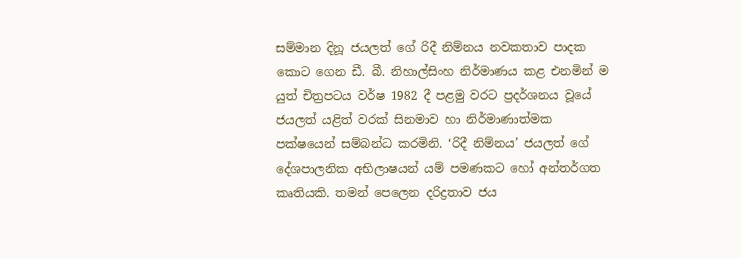සම්මාන දිනූ ජයලත් ගේ රිදී නිම්නය නවකතාව පාදක කොට ගෙන ඩී. බී. නිහාල්සිංහ නිර්මාණය කළ එනමින් ම යුත් චිත්‍රපටය වර්ෂ 1982 දී පළමු වරට ප්‍රදර්ශනය වූයේ ජයලත් යළිත් වරක් සිනමාව හා නිර්මාණාත්මක පක්ෂයෙන් සම්බන්ධ කරමිනි. ‘රිදී නිම්නය’ ජයලත් ගේ දේශපාලනික අභිලාෂයන් යම් පමණකට හෝ අන්තර්ගත කෘතියකි. තමන් පෙලෙන දරිද්‍රතාව ජය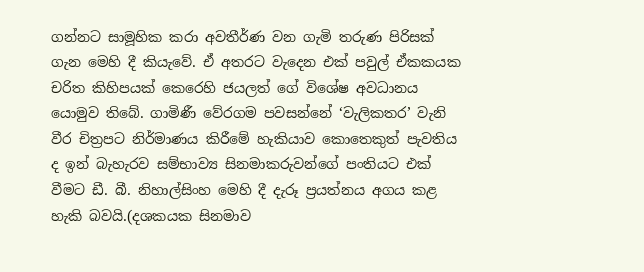ගන්නට සාමූහික කරා අවතීර්ණ වන ගැමි තරුණ පිරිසක් ගැන මෙහි දී කියැවේ. ඒ අතරට වැදෙන එක් පවුල් ඒකකයක චරිත කිහිපයක් කෙරෙහි ජයලත් ගේ විශේෂ අවධානය යොමුව තිබේ. ගාමිණී වේරගම පවසන්නේ ‘වැලිකතර’ වැනි වීර චිත්‍රපට නිර්මාණය කිරීමේ හැකියාව කොතෙකුත් පැවතිය ද ඉන් බැහැරව සම්භාව්‍ය සිනමාකරුවන්ගේ පංතියට එක් වීමට ඩී. බී. නිහාල්සිංහ මෙහි දී දැරූ ප්‍රයත්නය අගය කළ හැකි බවයි.(දශකයක සිනමාව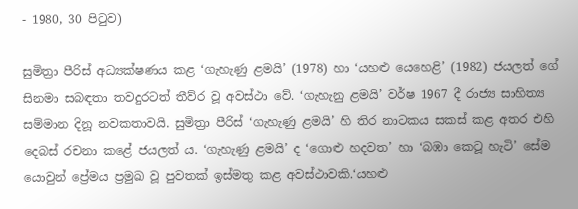- 1980, 30 පිටුව)

සුමිත්‍රා පීරිස් අධ්‍යක්ෂණය කළ ‘ගැහැණු ළමයි’ (1978) හා ‘යහළු යෙහෙළි’ (1982) ජයලත් ගේ සිනමා සබඳතා තවදුරටත් තීව්ර වූ අවස්ථා වේ. ‘ගැහැනු ළමයි’ වර්ෂ 1967 දී රාජ්‍ය සාහිත්‍ය සම්මාන දිනූ නවකතාවයි. සුමිත්‍රා පීරිස් ‘ගැහැණු ළමයි’ හි තිර නාටකය සකස් කළ අතර එහි දෙබස් රචනා කළේ ජයලත් ය. ‘ගැහැණු ළමයි’ ද ‘ගොළු හදවත’ හා ‘බඹා කෙටූ හැටි’ සේම යොවුන් ප්‍රේමය ප්‍රමුඛ වූ පුවතක් ඉස්මතු කළ අවස්ථාවකි.‘යහළු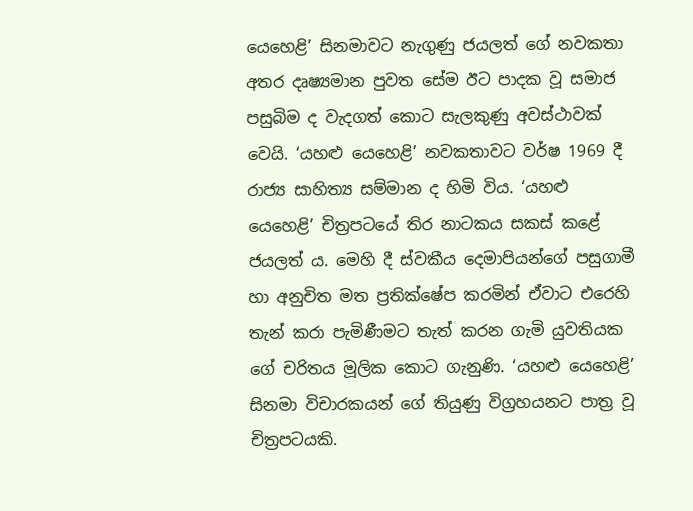යෙහෙළි’ සිනමාවට නැගුණු ජයලත් ගේ නවකතා අතර දෘෂ්‍යමාන පුවත සේම ඊට පාදක වූ සමාජ පසුබිම ද වැදගත් කොට සැලකුණු අවස්ථාවක් වෙයි. ‘යහළු යෙහෙළි’ නවකතාවට වර්ෂ 1969 දී රාජ්‍ය සාහිත්‍ය සම්මාන ද හිමි විය. ‘යහළු යෙහෙළි’ චිත්‍රපටයේ තිර නාටකය සකස් කළේ ජයලත් ය. මෙහි දී ස්වකීය දෙමාපියන්ගේ පසුගාමී හා අනුචිත මත ප්‍රතික්ෂේප කරමින් ඒවාට එරෙහි තැන් කරා පැමිණීමට තැත් කරන ගැමි යුවතියක ගේ චරිතය මූලික කොට ගැනුණි. ‘යහළු යෙහෙළි’ සිනමා විචාරකයන් ගේ තියුණු විග්‍රහයනට පාත්‍ර වූ චිත්‍රපටයකි.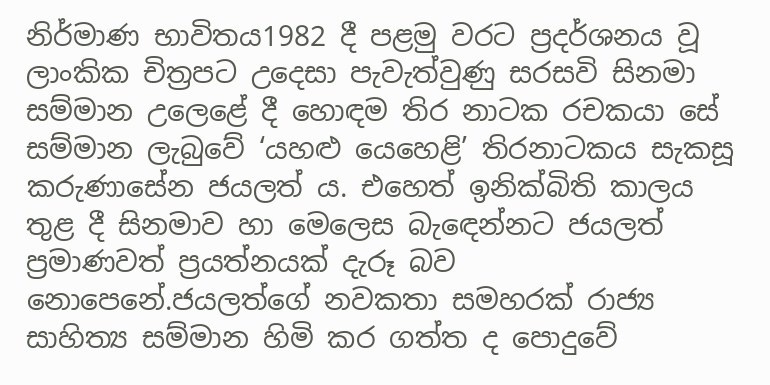නිර්මාණ භාවිතය1982 දී පළමු වරට ප්‍රදර්ශනය වූ ලාංකික චිත්‍රපට උදෙසා පැවැත්වුණු සරසවි සිනමා සම්මාන උලෙළේ දී හොඳම තිර නාටක රචකයා සේ සම්මාන ලැබුවේ ‘යහළු යෙහෙළි’ තිරනාටකය සැකසූ කරුණාසේන ජයලත් ය. එහෙත් ඉනික්බිති කාලය තුළ දී සිනමාව හා මෙලෙස බැඳෙන්නට ජයලත් ප්‍රමාණවත් ප්‍රයත්නයක් දැරූ බව නොපෙනේ.ජයලත්ගේ නවකතා සමහරක් රාජ්‍ය සාහිත්‍ය සම්මාන හිමි කර ගත්ත ද පොදුවේ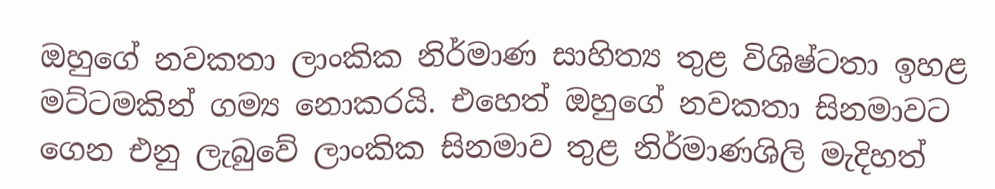ඔහුගේ නවකතා ලාංකික නිර්මාණ සාහිත්‍ය තුළ විශිෂ්ටතා ඉහළ මට්ටමකින් ගම්‍ය නොකරයි. එහෙත් ඔහුගේ නවකතා සිනමාවට ගෙන එනු ලැබුවේ ලාංකික සිනමාව තුළ නිර්මාණශිලි මැදිහත්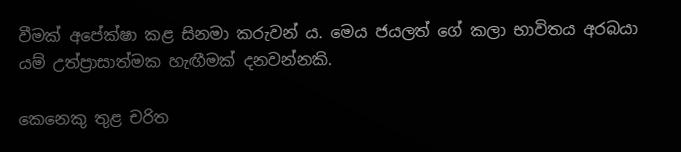වීමක් අපේක්ෂා කළ සිනමා කරුවන් ය. මෙය ජයලත් ගේ කලා භාවිතය අරබයා යම් උත්ප්‍රාසාත්මක හැඟීමක් දනවන්නකි.

කෙනෙකු තුළ චරිත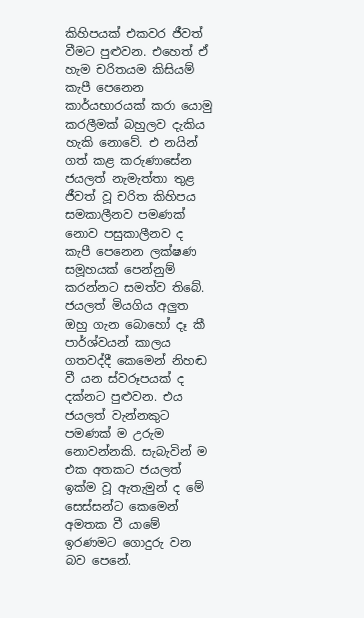කිහිපයක් එකවර ජීවත් වීමට පුළුවන. එහෙත් ඒ හැම චරිතයම කිසියම් කැපී පෙනෙන කාර්යභාරයක් කරා යොමු කරලීමක් බහුලව දැකිය හැකි නොවේ. එ නයින් ගත් කළ කරුණාසේන ජයලත් නැමැත්තා තුළ ජීවත් වූ චරිත කිහිපය සමකාලීනව පමණක් නොව පසුකාලීනව ද කැපී පෙනෙන ලක්ෂණ සමූහයක් පෙන්නුම් කරන්නට සමත්ව තිබේ. ජයලත් මියගිය අලුත ඔහු ගැන බොහෝ දෑ කී පාර්ශ්වයන් කාලය ගතවද්දී කෙමෙන් නිහඬ වී යන ස්වරූපයක් ද දක්නට පුළුවන. එය ජයලත් වැන්නකුට පමණක් ම උරුම නොවන්නකි. සැබැවින් ම එක අතකට ජයලත් ඉක්ම වූ ඇතැමුන් ද මේ සෙස්සන්ට කෙමෙන් අමතක වී යාමේ ඉරණමට ගොදුරු වන බව පෙනේ.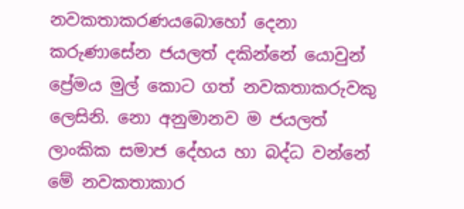නවකතාකරණයබොහෝ දෙනා කරුණාසේන ජයලත් දකින්නේ යොවුන් ප්‍රේමය මුල් කොට ගත් නවකතාකරුවකු ලෙසිනි. නො අනුමානව ම ජයලත් ලාංකික සමාජ දේහය හා බද්ධ වන්නේ මේ නවකතාකාර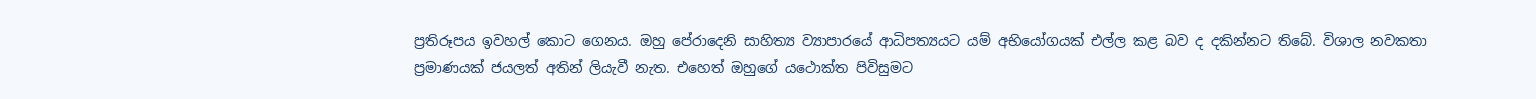ප්‍රතිරූපය ඉවහල් කොට ගෙනය. ඔහු පේරාදෙනි සාහිත්‍ය ව්‍යාපාරයේ ආධිපත්‍යයට යම් අභියෝගයක් එල්ල කළ බව ද දකින්නට තිබේ. විශාල නවකතා ප්‍රමාණයක් ජයලත් අතින් ලියැවී නැත. එහෙත් ඔහුගේ යථොක්ත පිවිසුමට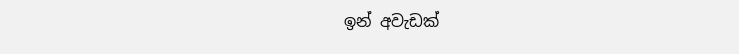ඉන් අවැඩක්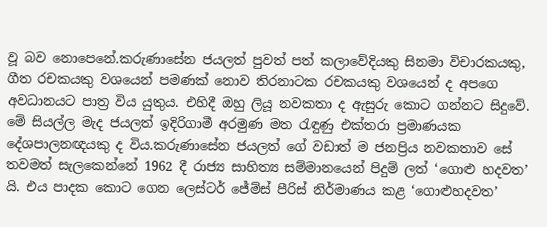වූ බව නොපෙනේ.කරුණාසේන ජයලත් පුවත් පත් කලාවේදියකු සිනමා විචාරකයකු, ගීත රචකයකු වශයෙන් පමණක් නොව තිරනාටක රචකයකු වශයෙන් ද අපගෙ අවධානයට පාත්‍ර විය යුතුය. එහිදී ඔහු ලියූ නවකතා ද ඇසුරු කොට ගන්නට සිදුවේ. මේ සියල්ල මැද ජයලත් ඉදිරිගාමී අරමුණ මත රැඳුණු එක්තරා ප්‍රමාණයක දේශපාලනඥයකු ද විය.කරුණාසේන ජයලත් ගේ වඩාත් ම ජනප්‍රිය නවකතාව සේ තවමත් සැලකෙන්නේ 1962 දී රාජ්‍ය සාහිත්‍ය සම්මානයෙන් පිදුම් ලත් ‘ගොළු හදවත’ යි. එය පාදක කොට ගෙන ලෙස්ටර් ජේම්ස් පීරිස් නිර්මාණය කළ ‘ගොළුහදවත’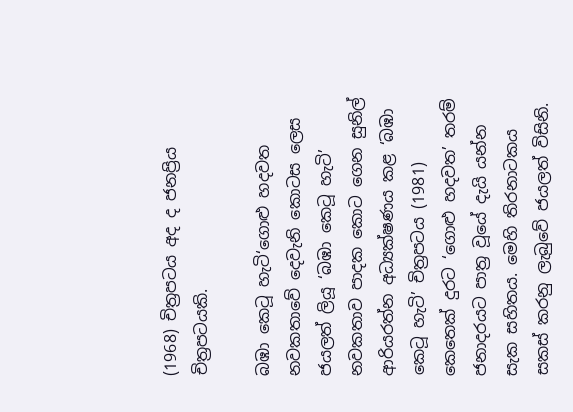(1968) චිත්‍රපටය අද ද ජනප්‍රිය චිත්‍රපටයකි.

බඹා කෙටූ හැටි‘ගොළු හදවත නවකතාවේ දෙවැනි කොටස ලෙස ජයලත් ලියූ ‘බඹා කෙටූ හැටි’ නවකතාව පාදක කොට ගෙන සුනිල් ආරියරත්න අධ්‍යක්ෂණය කළ ‘බඹා කෙටූ හැටි’ චිත්‍රපටය (1981) කෙතෙක් දුරට ‘ගොළු හදවත’ තරම් ජනාදරයට පාත්‍ර වූයේ දැයි යන්න සැක සහිතය. මෙහි තිරනාටකය සකස් කරනු ලැබුවේ ජයලත් විසිනි.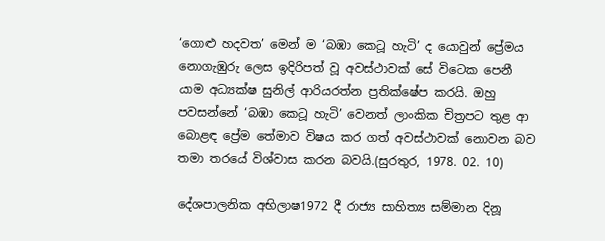‘ගොළු හදවත’ මෙන් ම ‘බඹා කෙටූ හැටි’ ද යොවුන් ප්‍රේමය නොගැඹුරු ලෙස ඉදිරිපත් වූ අවස්ථාවක් සේ විටෙක පෙනී යාම අධ්‍යක්ෂ සුනිල් ආරියරත්න ප්‍රතික්ෂේප කරයි. ඔහු පවසන්නේ ‘බඹා කෙටූ හැටි’ වෙනත් ලාංකික චිත්‍රපට තුළ ආ බොළඳ ප්‍රේම තේමාව විෂය කර ගත් අවස්ථාවක් නොවන බව තමා තරයේ විශ්වාස කරන බවයි.(සුරතුර, 1978. 02. 10)

දේශපාලනික අභිලාෂ1972 දී රාජ්‍ය සාහිත්‍ය සම්මාන දිනූ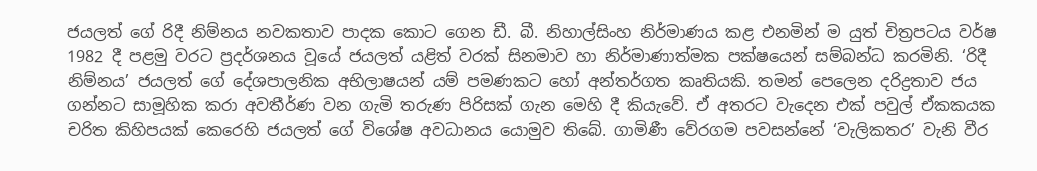ජයලත් ගේ රිදී නිම්නය නවකතාව පාදක කොට ගෙන ඩී. බී. නිහාල්සිංහ නිර්මාණය කළ එනමින් ම යුත් චිත්‍රපටය වර්ෂ 1982 දී පළමු වරට ප්‍රදර්ශනය වූයේ ජයලත් යළිත් වරක් සිනමාව හා නිර්මාණාත්මක පක්ෂයෙන් සම්බන්ධ කරමිනි. ‘රිදී නිම්නය’ ජයලත් ගේ දේශපාලනික අභිලාෂයන් යම් පමණකට හෝ අන්තර්ගත කෘතියකි. තමන් පෙලෙන දරිද්‍රතාව ජය ගන්නට සාමූහික කරා අවතීර්ණ වන ගැමි තරුණ පිරිසක් ගැන මෙහි දී කියැවේ. ඒ අතරට වැදෙන එක් පවුල් ඒකකයක චරිත කිහිපයක් කෙරෙහි ජයලත් ගේ විශේෂ අවධානය යොමුව තිබේ. ගාමිණී වේරගම පවසන්නේ ‘වැලිකතර’ වැනි වීර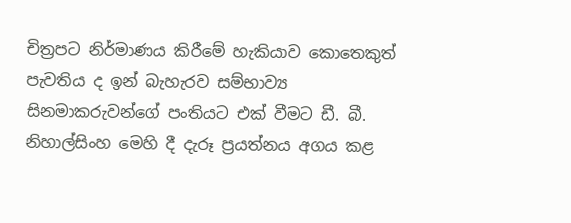චිත්‍රපට නිර්මාණය කිරීමේ හැකියාව කොතෙකුත් පැවතිය ද ඉන් බැහැරව සම්භාව්‍ය සිනමාකරුවන්ගේ පංතියට එක් වීමට ඩී. බී. නිහාල්සිංහ මෙහි දී දැරූ ප්‍රයත්නය අගය කළ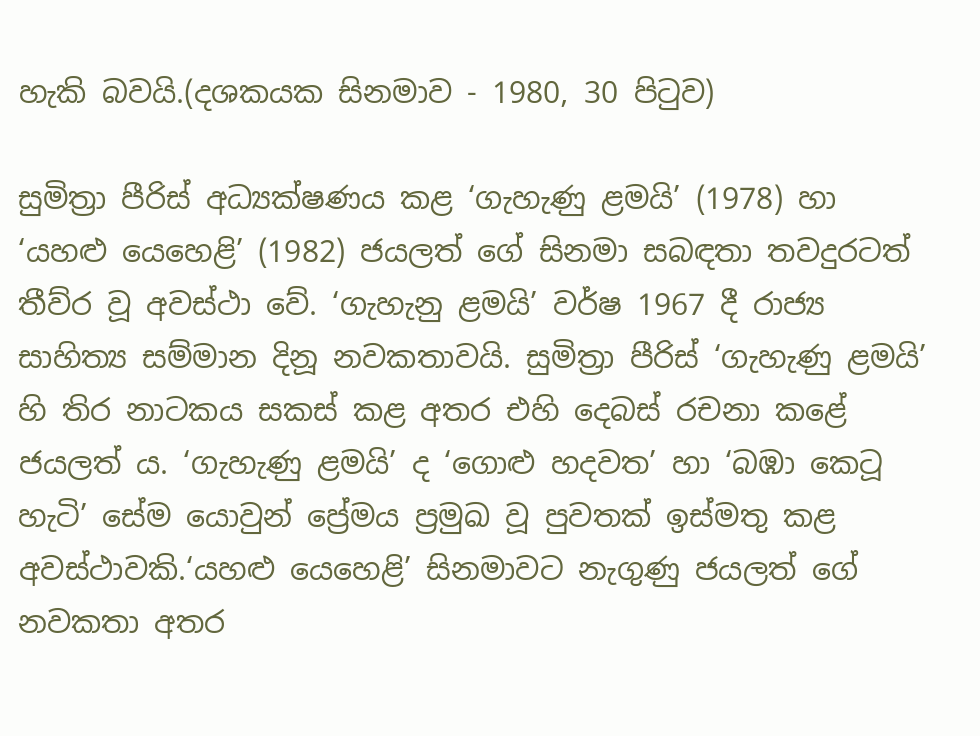හැකි බවයි.(දශකයක සිනමාව - 1980, 30 පිටුව)

සුමිත්‍රා පීරිස් අධ්‍යක්ෂණය කළ ‘ගැහැණු ළමයි’ (1978) හා ‘යහළු යෙහෙළි’ (1982) ජයලත් ගේ සිනමා සබඳතා තවදුරටත් තීව්ර වූ අවස්ථා වේ. ‘ගැහැනු ළමයි’ වර්ෂ 1967 දී රාජ්‍ය සාහිත්‍ය සම්මාන දිනූ නවකතාවයි. සුමිත්‍රා පීරිස් ‘ගැහැණු ළමයි’ හි තිර නාටකය සකස් කළ අතර එහි දෙබස් රචනා කළේ ජයලත් ය. ‘ගැහැණු ළමයි’ ද ‘ගොළු හදවත’ හා ‘බඹා කෙටූ හැටි’ සේම යොවුන් ප්‍රේමය ප්‍රමුඛ වූ පුවතක් ඉස්මතු කළ අවස්ථාවකි.‘යහළු යෙහෙළි’ සිනමාවට නැගුණු ජයලත් ගේ නවකතා අතර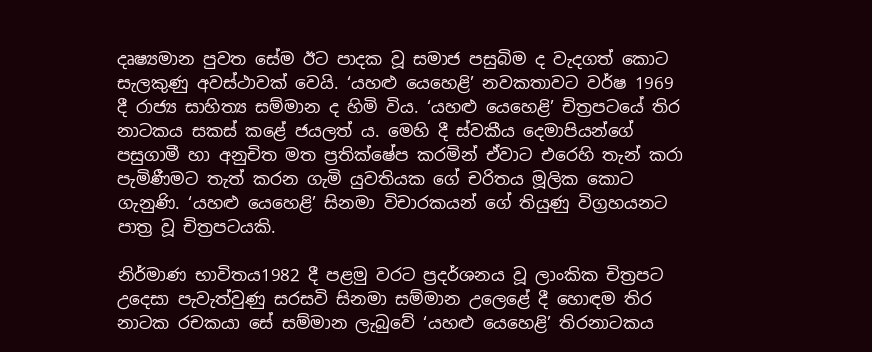දෘෂ්‍යමාන පුවත සේම ඊට පාදක වූ සමාජ පසුබිම ද වැදගත් කොට සැලකුණු අවස්ථාවක් වෙයි. ‘යහළු යෙහෙළි’ නවකතාවට වර්ෂ 1969 දී රාජ්‍ය සාහිත්‍ය සම්මාන ද හිමි විය. ‘යහළු යෙහෙළි’ චිත්‍රපටයේ තිර නාටකය සකස් කළේ ජයලත් ය. මෙහි දී ස්වකීය දෙමාපියන්ගේ පසුගාමී හා අනුචිත මත ප්‍රතික්ෂේප කරමින් ඒවාට එරෙහි තැන් කරා පැමිණීමට තැත් කරන ගැමි යුවතියක ගේ චරිතය මූලික කොට ගැනුණි. ‘යහළු යෙහෙළි’ සිනමා විචාරකයන් ගේ තියුණු විග්‍රහයනට පාත්‍ර වූ චිත්‍රපටයකි.

නිර්මාණ භාවිතය1982 දී පළමු වරට ප්‍රදර්ශනය වූ ලාංකික චිත්‍රපට උදෙසා පැවැත්වුණු සරසවි සිනමා සම්මාන උලෙළේ දී හොඳම තිර නාටක රචකයා සේ සම්මාන ලැබුවේ ‘යහළු යෙහෙළි’ තිරනාටකය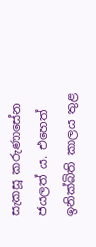සැකසූ කරුණාසේන ජයලත් ය. එහෙත් ඉනික්බිති කාලය තුළ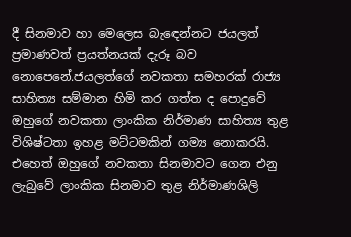දී සිනමාව හා මෙලෙස බැඳෙන්නට ජයලත් ප්‍රමාණවත් ප්‍රයත්නයක් දැරූ බව නොපෙනේ.ජයලත්ගේ නවකතා සමහරක් රාජ්‍ය සාහිත්‍ය සම්මාන හිමි කර ගත්ත ද පොදුවේ ඔහුගේ නවකතා ලාංකික නිර්මාණ සාහිත්‍ය තුළ විශිෂ්ටතා ඉහළ මට්ටමකින් ගම්‍ය නොකරයි. එහෙත් ඔහුගේ නවකතා සිනමාවට ගෙන එනු ලැබුවේ ලාංකික සිනමාව තුළ නිර්මාණශිලි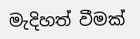මැදිහත් වීමක්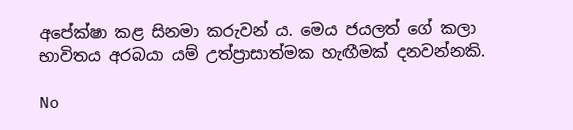අපේක්ෂා කළ සිනමා කරුවන් ය. මෙය ජයලත් ගේ කලා භාවිතය අරබයා යම් උත්ප්‍රාසාත්මක හැඟීමක් දනවන්නකි.

No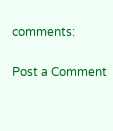comments:

Post a Comment